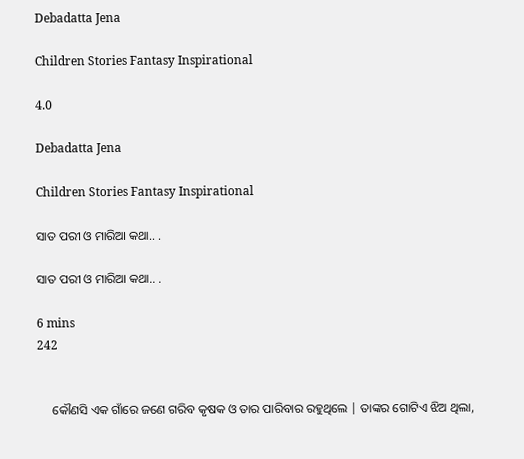Debadatta Jena

Children Stories Fantasy Inspirational

4.0

Debadatta Jena

Children Stories Fantasy Inspirational

ସାତ ପରୀ ଓ ମାରିଆ କଥା.. .

ସାତ ପରୀ ଓ ମାରିଆ କଥା.. .

6 mins
242


     କୌଣସି ଏକ ଗାଁରେ ଜଣେ ଗରିବ କୃଷକ ଓ ତାର ପାରିବାର ରହୁଥିଲେ | ତାଙ୍କର ଗୋଟିଏ ଝିଅ ଥିଲା,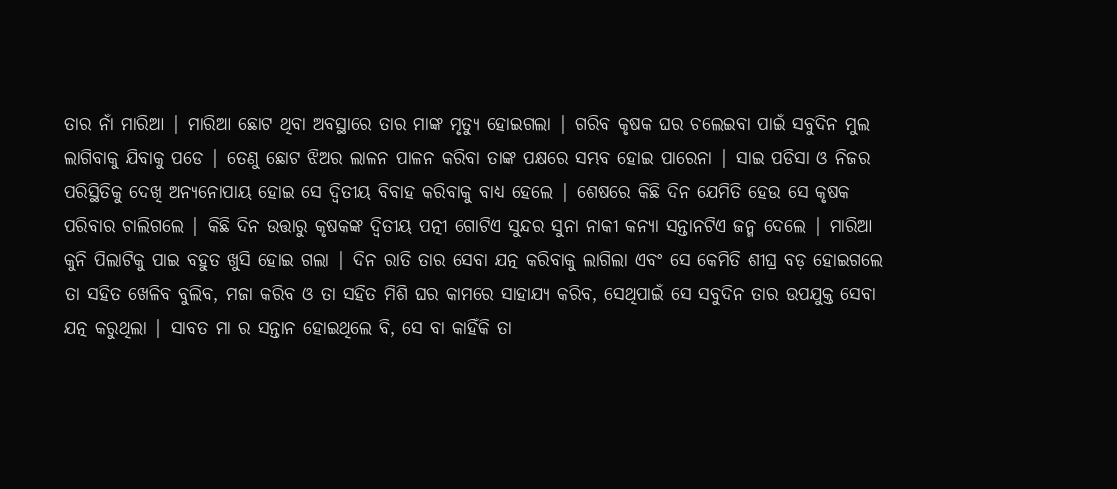ତାର ନାଁ ମାରିଆ | ମାରିଆ ଛୋଟ ଥିବା ଅବସ୍ଥାରେ ତାର ମାଙ୍କ ମୃତ୍ୟୁ ହୋଇଗଲା | ଗରିବ କୃଷକ ଘର ଚଲେଇବା ପାଇଁ ସବୁଦିନ ମୁଲ ଲାଗିବାକୁ ଯିବାକୁ ପଡେ | ତେଣୁ ଛୋଟ ଝିଅର ଲାଳନ ପାଳନ କରିବା ତାଙ୍କ ପକ୍ଷରେ ସମ୍ଭବ ହୋଇ ପାରେନା | ସାଇ ପଡିସା ଓ ନିଜର ପରିସ୍ଥିତିକୁ ଦେଖି ଅନ୍ୟନୋପାୟ ହୋଇ ସେ ଦ୍ଵିତୀୟ ବିବାହ କରିବାକୁ ବାଧ୍ୟ ହେଲେ | ଶେଷରେ କିଛି ଦିନ ଯେମିତି ହେଉ ସେ କୃଷକ ପରିବାର ଚାଲିଗଲେ | କିଛି ଦିନ ଉତ୍ତାରୁ କୃଷକଙ୍କ ଦ୍ଵିତୀୟ ପତ୍ନୀ ଗୋଟିଏ ସୁନ୍ଦର ସୁନା ନାକୀ କନ୍ୟା ସନ୍ତାନଟିଏ ଜନ୍ମ ଦେଲେ | ମାରିଆ କୁନି ପିଲାଟିକୁ ପାଇ ବହୁତ ଖୁସି ହୋଇ ଗଲା | ଦିନ ରାତି ତାର ସେବା ଯତ୍ନ କରିବାକୁ ଲାଗିଲା ଏବଂ ସେ କେମିତି ଶୀଘ୍ର ବଡ଼ ହୋଇଗଲେ ତା ସହିତ ଖେଳିବ ବୁଲିବ, ମଜା କରିବ ଓ ତା ସହିତ ମିଶି ଘର କାମରେ ସାହାଯ୍ୟ କରିବ, ସେଥିପାଇଁ ସେ ସବୁଦିନ ତାର ଉପଯୁକ୍ତ ସେବା ଯତ୍ନ କରୁଥିଲା | ସାବତ ମା ର ସନ୍ତାନ ହୋଇଥିଲେ ବି, ସେ ବା କାହିଁକି ତା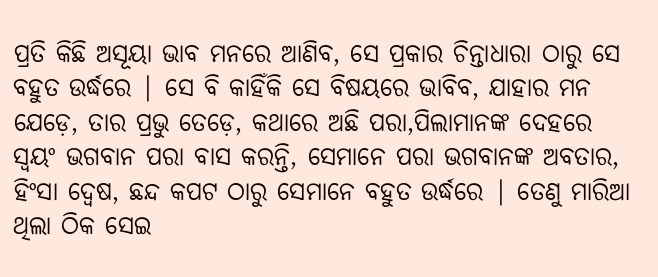ପ୍ରତି କିଛି ଅସୂୟା ଭାବ ମନରେ ଆଣିବ, ସେ ପ୍ରକାର ଚିନ୍ତାଧାରା ଠାରୁ ସେ ବହୁତ ଉର୍ଦ୍ଧରେ | ସେ ବି କାହିଁକି ସେ ବିଷୟରେ ଭାବିବ, ଯାହାର ମନ ଯେଡ଼େ, ତାର ପ୍ରଭୁ ତେଡ଼େ, କଥାରେ ଅଛି ପରା,ପିଲାମାନଙ୍କ ଦେହରେ ସ୍ୱୟଂ ଭଗବାନ ପରା ବାସ କରନ୍ତି, ସେମାନେ ପରା ଭଗବାନଙ୍କ ଅବତାର, ହିଂସା ଦ୍ୱେଷ, ଛନ୍ଦ କପଟ ଠାରୁ ସେମାନେ ବହୁତ ଉର୍ଦ୍ଧରେ | ତେଣୁ ମାରିଆ ଥିଲା ଠିକ ସେଇ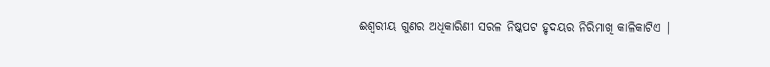ଈଶ୍ୱରୀୟ ଗୁଣର ଅଧିକାରିଣୀ ସରଳ ନିଷ୍କପଟ ହୃଦୟର ନିରିମାଖି କାଳିକାଟିଏ |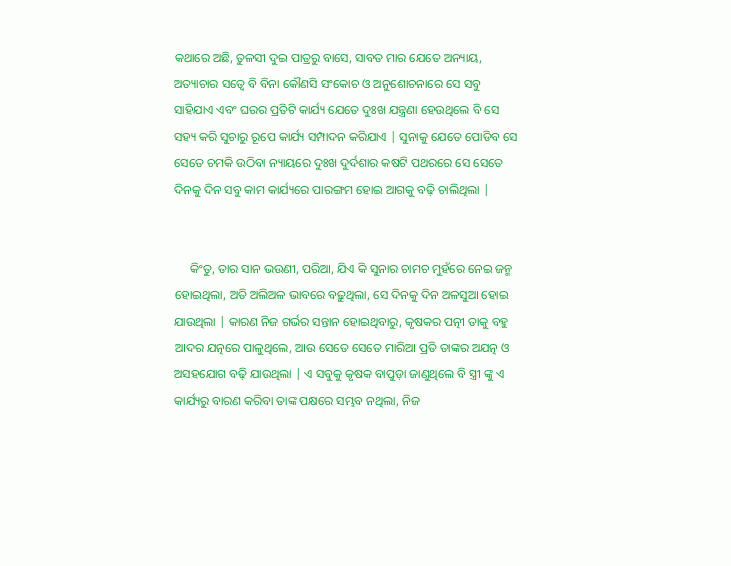କଥାରେ ଅଛି, ତୁଳସୀ ଦୁଇ ପାତ୍ରରୁ ବାସେ, ସାବତ ମାର ଯେତେ ଅନ୍ୟାୟ, ଅତ୍ୟାଚାର ସତ୍ୱେ ବି ବିନା କୌଣସି ସଂକୋଚ ଓ ଅନୁଶୋଚନାରେ ସେ ସବୁ ସାହିଯାଏ ଏବଂ ଘରର ପ୍ରତିଟି କାର୍ଯ୍ୟ ଯେତେ ଦୁଃଖ ଯନ୍ତ୍ରଣା ହେଉଥିଲେ ବି ସେ ସହ୍ୟ କରି ସୁଚାରୁ ରୂପେ କାର୍ଯ୍ୟ ସମ୍ପାଦନ କରିଯାଏ | ସୁନାକୁ ଯେତେ ପୋଡିବ ସେ ସେତେ ଚମକି ଉଠିବା ନ୍ୟାୟରେ ଦୁଃଖ ଦୁର୍ଦଶାର କଷଟି ପଥରରେ ସେ ସେତେ ଦିନକୁ ଦିନ ସବୁ କାମ କାର୍ଯ୍ୟରେ ପାରଙ୍ଗମ ହୋଇ ଆଗକୁ ବଢ଼ି ଚାଲିଥିଲା |


     କିଂତୁ, ତାର ସାନ ଭଉଣୀ, ପରିଆ, ଯିଏ କି ସୁନାର ଚାମଚ ମୁହଁରେ ନେଇ ଜନ୍ମ ହୋଇଥିଲା, ଅତି ଅଲିଅଳ ଭାବରେ ବଢ଼ୁଥିଲା, ସେ ଦିନକୁ ଦିନ ଅଳସୁଆ ହୋଇ ଯାଉଥିଲା | କାରଣ ନିଜ ଗର୍ଭର ସନ୍ତାନ ହୋଇଥିବାରୁ, କୃଷକର ପତ୍ନୀ ତାକୁ ବହୁ ଆଦର ଯତ୍ନରେ ପାଳୁଥିଲେ, ଆଉ ସେତେ ସେତେ ମାରିଆ ପ୍ରତି ତାଙ୍କର ଅଯତ୍ନ ଓ ଅସହଯୋଗ ବଢ଼ି ଯାଉଥିଲା | ଏ ସବୁକୁ କୃଷକ ବାପୁଡ଼ା ଜାଣୁଥିଲେ ବି ସ୍ତ୍ରୀ ଙ୍କୁ ଏ କାର୍ଯ୍ୟରୁ ବାରଣ କରିବା ତାଙ୍କ ପକ୍ଷରେ ସମ୍ଭବ ନଥିଲା, ନିଜ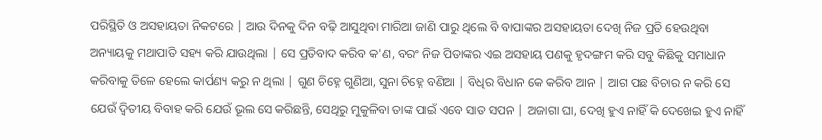ପରିସ୍ଥିତି ଓ ଅସହାୟତା ନିକଟରେ | ଆଉ ଦିନକୁ ଦିନ ବଢ଼ି ଆସୁଥିବା ମାରିଆ ଜାଣି ପାରୁ ଥିଲେ ବି ବାପାଙ୍କର ଅସହାୟତା ଦେଖି ନିଜ ପ୍ରତି ହେଉଥିବା ଅନ୍ୟାୟକୁ ମଥାପାତି ସହ୍ୟ କରି ଯାଉଥିଲା | ସେ ପ୍ରତିବାଦ କରିବ କ'ଣ, ବରଂ ନିଜ ପିତାଙ୍କର ଏଇ ଅସହାୟ ପଣକୁ ହୃଦଙ୍ଗମ କରି ସବୁ କିଛିକୁ ସମାଧାନ କରିବାକୁ ତିଳେ ହେଲେ କାର୍ପଣ୍ୟ କରୁ ନ ଥିଲା | ଗୁଣ ଚିହ୍ନେ ଗୁଣିଆ, ସୁନା ଚିହ୍ନେ ବଣିଆ | ବିଧିର ବିଧାନ କେ କରିବ ଆନ | ଆଗ ପଛ ବିଚାର ନ କରି ସେ ଯେଉଁ ଦ୍ଵିତୀୟ ବିବାହ କରି ଯେଉଁ ଭୂଲ ସେ କରିଛନ୍ତି, ସେଥିରୁ ମୁକୁଳିବା ତାଙ୍କ ପାଇଁ ଏବେ ସାତ ସପନ | ଅଜାଗା ଘା, ଦେଖି ହୁଏ ନାହିଁ କି ଦେଖେଇ ହୁଏ ନାହିଁ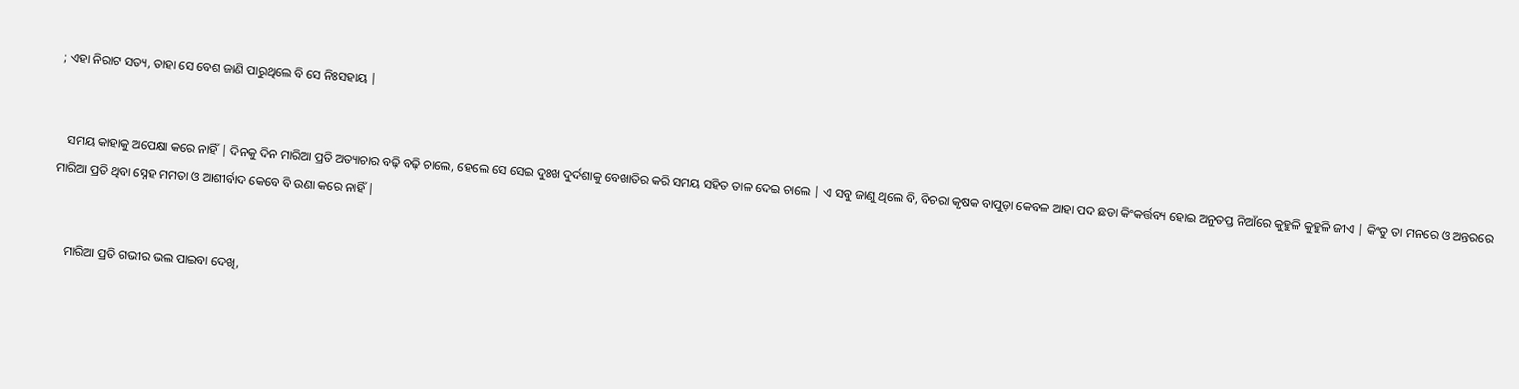; ଏହା ନିରାଟ ସତ୍ୟ, ତାହା ସେ ବେଶ ଜାଣି ପାରୁଥିଲେ ବି ସେ ନିଃସହାୟ |


   ସମୟ କାହାକୁ ଅପେକ୍ଷା କରେ ନାହିଁ | ଦିନକୁ ଦିନ ମାରିଆ ପ୍ରତି ଅତ୍ୟାଚାର ବଢ଼ି ବଢ଼ି ଚାଲେ, ହେଲେ ସେ ସେଇ ଦୁଃଖ ଦୁର୍ଦଶାକୁ ବେଖାତିର କରି ସମୟ ସହିତ ତାଳ ଦେଇ ଚାଲେ | ଏ ସବୁ ଜାଣୁ ଥିଲେ ବି, ବିଚରା କୃଷକ ବାପୁଡ଼ା କେବଳ ଆହା ପଦ ଛଡା କିଂକର୍ତ୍ତବ୍ୟ ହୋଇ ଅନୁତପ୍ତ ନିଆଁରେ କୁହୁଳି କୁହୁଳି ଜୀଏ | କିଂତୁ ତା ମନରେ ଓ ଅନ୍ତରରେ ମାରିଆ ପ୍ରତି ଥିବା ସ୍ନେହ ମମତା ଓ ଆଶୀର୍ବାଦ କେବେ ବି ଉଣା କରେ ନାହିଁ |


    ମାରିଆ ପ୍ରତି ଗଭୀର ଭଲ ପାଇବା ଦେଖି,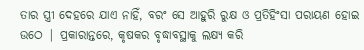ତାର ସ୍ତ୍ରୀ ଦେହରେ ଯାଏ ନାହିଁ, ବରଂ ସେ ଆହୁରି ରୁକ୍ଷ ଓ ପ୍ରତିହିଂସା ପରାୟଣ ହୋଇ ଉଠେ | ପ୍ରକାରାନ୍ତରେ, କୃଷକର ବୃଦ୍ଧାବସ୍ଥାକୁ ଲକ୍ଷ୍ୟ କରି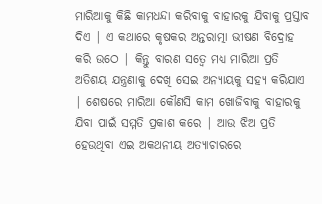ମାରିଆକୁ କିଛି କାମଧନ୍ଦା କରିବାକୁ ବାହାରକୁ ଯିବାକୁ ପ୍ରସ୍ତାବ ଦିଏ | ଏ କଥାରେ କୃଷକର ଅନ୍ତରାତ୍ମା ଭୀଷଣ ବିଦ୍ରୋହ କରି ଉଠେ | କିନ୍ତୁ ବାରଣ ସତ୍ୱେ ମଧ୍ୟ ମାରିଆ ପ୍ରତି ଅତିଶୟ ଯନ୍ତ୍ରଣାକୁ ଦେଖି ସେଇ ଅନ୍ୟାୟକୁ ସହ୍ୟ କରିଯାଏ | ଶେଷରେ ମାରିଆ କୌଣସି କାମ ଖୋଜିବାକୁ ବାହାରକୁ ଯିବା ପାଇଁ ସମ୍ମତି ପ୍ରକାଶ କରେ | ଆଉ ଝିଅ ପ୍ରତି ହେଉଥିବା ଏଇ ଅକଥନୀୟ ଅତ୍ୟାଚାରରେ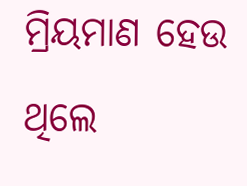ମ୍ରିୟମାଣ ହେଉ ଥିଲେ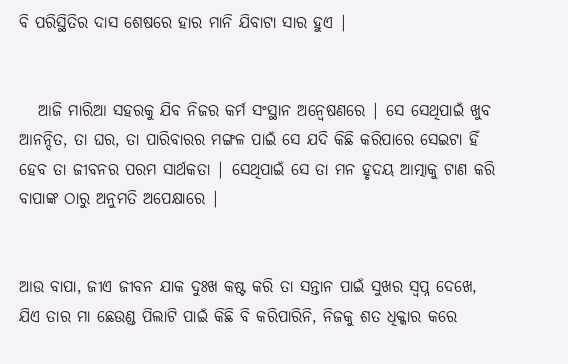ବି ପରିସ୍ଥିତିର ଦାସ ଶେଷରେ ହାର ମାନି ଯିବାଟା ସାର ହୁଏ |


   ଆଜି ମାରିଆ ସହରକୁ ଯିବ ନିଜର କର୍ମ ସଂସ୍ଥାନ ଅନ୍ୱେଷଣରେ | ସେ ସେଥିପାଇଁ ଖୁବ ଆନନ୍ଦିତ, ତା ଘର, ତା ପାରିବାରର ମଙ୍ଗଳ ପାଇଁ ସେ ଯଦି କିଛି କରିପାରେ ସେଇଟା ହିଁ ହେବ ତା ଜୀବନର ପରମ ସାର୍ଥକତା | ସେଥିପାଇଁ ସେ ତା ମନ ହୃଦୟ ଆତ୍ମାକୁ ଟାଣ କରି ବାପାଙ୍କ ଠାରୁ ଅନୁମତି ଅପେକ୍ଷାରେ |


ଆଉ ବାପା, ଜୀଏ ଜୀବନ ଯାକ ଦୁଃଖ କଷ୍ଟ କରି ତା ସନ୍ତାନ ପାଇଁ ସୁଖର ସ୍ବପ୍ନ ଦେଖେ, ଯିଏ ତାର ମା ଛେଉଣ୍ଡ ପିଲାଟି ପାଇଁ କିଛି ବି କରିପାରିନି, ନିଜକୁ ଶତ ଧିକ୍କାର କରେ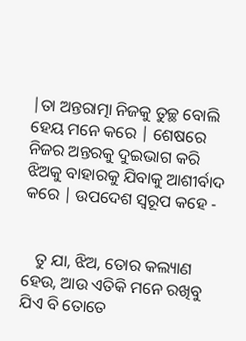|ତା ଅନ୍ତରାତ୍ମା ନିଜକୁ ତୁଚ୍ଛ ବୋଲି ହେୟ ମନେ କରେ | ଶେଷରେ ନିଜର ଅନ୍ତରକୁ ଦୁଇଭାଗ କରି ଝିଅକୁ ବାହାରକୁ ଯିବାକୁ ଆଶୀର୍ବାଦ କରେ | ଉପଦେଶ ସ୍ୱରୂପ କହେ -


   ତୁ ଯା, ଝିଅ, ତୋର କଲ୍ୟାଣ ହେଉ, ଆଉ ଏତିକି ମନେ ରଖିବୁ ଯିଏ ବି ତୋତେ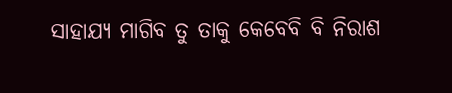ସାହାଯ୍ୟ ମାଗିବ ତୁ ତାକୁ କେବେବି ବି ନିରାଶ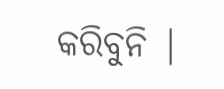କରିବୁନି |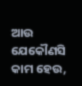ଆଉ ଯେକୌଣସି କାମ ହେଉ,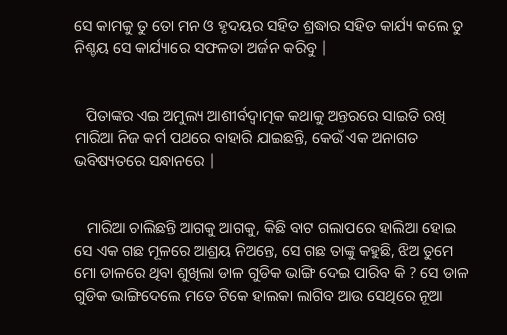ସେ କାମକୁ ତୁ ତୋ ମନ ଓ ହୃଦୟର ସହିତ ଶ୍ରଦ୍ଧାର ସହିତ କାର୍ଯ୍ୟ କଲେ ତୁ ନିଶ୍ଚୟ ସେ କାର୍ଯ୍ୟାରେ ସଫଳତା ଅର୍ଜନ କରିବୁ |


   ପିତାଙ୍କର ଏଇ ଅମୁଲ୍ୟ ଆଶୀର୍ବଦ୍ୱାତ୍ମକ କଥାକୁ ଅନ୍ତରରେ ସାଇତି ରଖି ମାରିଆ ନିଜ କର୍ମ ପଥରେ ବାହାରି ଯାଇଛନ୍ତି, କେଉଁ ଏକ ଅନାଗତ ଭବିଷ୍ୟତରେ ସନ୍ଧାନରେ |


   ମାରିଆ ଚାଲିଛନ୍ତି ଆଗକୁ ଆଗକୁ, କିଛି ବାଟ ଗଲାପରେ ହାଲିଆ ହୋଇ ସେ ଏକ ଗଛ ମୂଳରେ ଆଶ୍ରୟ ନିଅନ୍ତେ, ସେ ଗଛ ତାଙ୍କୁ କହୁଛି, ଝିଅ ତୁମେ ମୋ ଡାଳରେ ଥିବା ଶୁଖିଲା ଡାଳ ଗୁଡିକ ଭାଙ୍ଗି ଦେଇ ପାରିବ କି ? ସେ ଡାଳ ଗୁଡିକ ଭାଙ୍ଗିଦେଲେ ମତେ ଟିକେ ହାଲକା ଲାଗିବ ଆଉ ସେଥିରେ ନୂଆ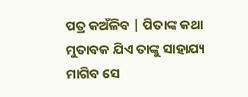ପତ୍ର କଅଁଳିବ | ପିତାଙ୍କ କଥା ମୁତାବକ ଯିଏ ତାଙ୍କୁ ସାହାଯ୍ୟ ମାଗିବ ସେ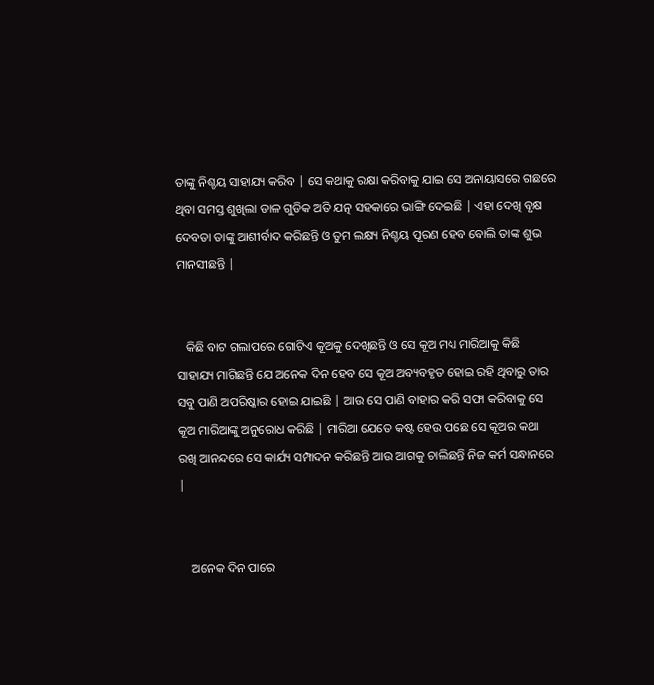ତାଙ୍କୁ ନିଶ୍ଚୟ ସାହାଯ୍ୟ କରିବ | ସେ କଥାକୁ ରକ୍ଷା କରିବାକୁ ଯାଇ ସେ ଅନାୟାସରେ ଗଛରେ ଥିବା ସମସ୍ତ ଶୁଖିଲା ଡାଳ ଗୁଡିକ ଅତି ଯତ୍ନ ସହକାରେ ଭାଙ୍ଗି ଦେଇଛି | ଏହା ଦେଖି ବୃକ୍ଷ ଦେବତା ତାଙ୍କୁ ଆଶୀର୍ବାଦ କରିଛନ୍ତି ଓ ତୁମ ଲକ୍ଷ୍ୟ ନିଶ୍ଚୟ ପୂରଣ ହେବ ବୋଲି ତାଙ୍କ ଶୁଭ ମାନସୀଛନ୍ତି |


   କିଛି ବାଟ ଗଲାପରେ ଗୋଟିଏ କୂଅକୁ ଦେଖିଛନ୍ତି ଓ ସେ କୂଅ ମଧ୍ୟ ମାରିଆକୁ କିଛି ସାହାଯ୍ୟ ମାଗିଛନ୍ତି ଯେ ଅନେକ ଦିନ ହେବ ସେ କୂଅ ଅବ୍ୟବହୃତ ହୋଇ ରହି ଥିବାରୁ ତାର ସବୁ ପାଣି ଅପରିଷ୍କାର ହୋଇ ଯାଇଛି | ଆଉ ସେ ପାଣି ବାହାର କରି ସଫା କରିବାକୁ ସେ କୂଅ ମାରିଆଙ୍କୁ ଅନୁରୋଧ କରିଛି | ମାରିଆ ଯେତେ କଷ୍ଟ ହେଉ ପଛେ ସେ କୂଅର କଥା ରଖି ଆନନ୍ଦରେ ସେ କାର୍ଯ୍ୟ ସମ୍ପାଦନ କରିଛନ୍ତି ଆଉ ଆଗକୁ ଚାଲିଛନ୍ତି ନିଜ କର୍ମ ସନ୍ଧାନରେ |


    ଅନେକ ଦିନ ପାରେ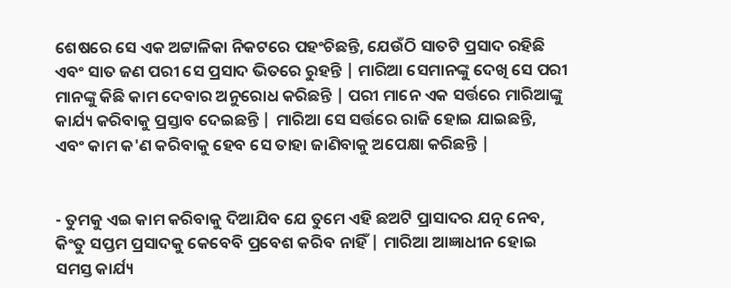ଶେଷରେ ସେ ଏକ ଅଟ୍ଟାଳିକା ନିକଟରେ ପହଂଚିଛନ୍ତି, ଯେଉଁଠି ସାତଟି ପ୍ରସାଦ ରହିଛି ଏବଂ ସାତ ଜଣ ପରୀ ସେ ପ୍ରସାଦ ଭିତରେ ରୁହନ୍ତି | ମାରିଆ ସେମାନଙ୍କୁ ଦେଖି ସେ ପରୀ ମାନଙ୍କୁ କିଛି କାମ ଦେବାର ଅନୁରୋଧ କରିଛନ୍ତି | ପରୀ ମାନେ ଏକ ସର୍ତ୍ତରେ ମାରିଆଙ୍କୁ କାର୍ଯ୍ୟ କରିବାକୁ ପ୍ରସ୍ତାବ ଦେଇଛନ୍ତି | ମାରିଆ ସେ ସର୍ତ୍ତରେ ରାଜି ହୋଇ ଯାଇଛନ୍ତି, ଏବଂ କାମ କ'ଣ କରିବାକୁ ହେବ ସେ ତାହା ଜାଣିବାକୁ ଅପେକ୍ଷା କରିଛନ୍ତି |


- ତୁମକୁ ଏଇ କାମ କରିବାକୁ ଦିଆଯିବ ଯେ ତୁମେ ଏହି ଛଅଟି ପ୍ରାସାଦର ଯତ୍ନ ନେବ, କିଂତୁ ସପ୍ତମ ପ୍ରସାଦକୁ କେବେବି ପ୍ରବେଶ କରିବ ନାହିଁ | ମାରିଆ ଆଜ୍ଞାଧୀନ ହୋଇ ସମସ୍ତ କାର୍ଯ୍ୟ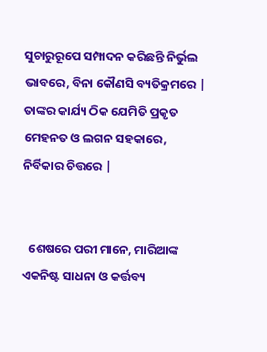ସୁଚାରୁରୂପେ ସମ୍ପାଦନ କରିଛନ୍ତି ନିର୍ଭୁଲ ଭାବରେ, ବିନା କୌଣସି ବ୍ୟତିକ୍ରମରେ | ତାଙ୍କର କାର୍ଯ୍ୟ ଠିକ ଯେମିତି ପ୍ରକୃତ ମେହନତ ଓ ଲଗନ ସହକାରେ, ନିର୍ବିକାର ଚିତ୍ତରେ |


  ଶେଷରେ ପରୀ ମାନେ, ମାରିଆଙ୍କ ଏକନିଷ୍ଟ ସାଧନା ଓ କର୍ତ୍ତବ୍ୟ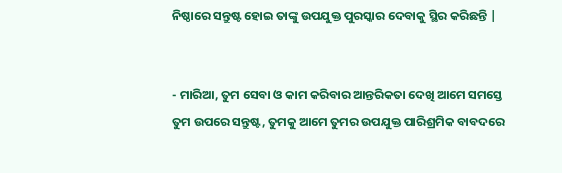ନିଷ୍ଠାରେ ସନ୍ତୁଷ୍ଟ ହୋଇ ତାଙ୍କୁ ଉପଯୁକ୍ତ ପୁରସ୍କାର ଦେବାକୁ ସ୍ଥିର କରିଛନ୍ତି |


- ମାରିଆ, ତୁମ ସେବା ଓ କାମ କରିବାର ଆନ୍ତରିକତା ଦେଖି ଆମେ ସମସ୍ତେ ତୁମ ଉପରେ ସନ୍ତୁଷ୍ଟ, ତୁମକୁ ଆମେ ତୁମର ଉପଯୁକ୍ତ ପାରିଶ୍ରମିକ ବାବଦରେ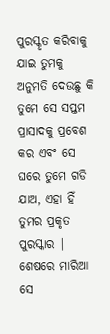ପୁରସ୍କୃତ କରିବାକୁ ଯାଇ ତୁମକୁ ଅନୁମତି ଦେଉଛୁ କି ତୁମେ ସେ ସପ୍ତମ ପ୍ରାସାଦକୁ ପ୍ରବେଶ କର ଏବଂ ସେ ଘରେ ତୁମେ ଗଡି ଯାଅ, ଏହା ହିଁ ତୁମର ପ୍ରକୃତ ପୁରସ୍କାର | ଶେଷରେ ମାରିଆ ସେ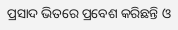ପ୍ରସାଦ ଭିତରେ ପ୍ରବେଶ କରିଛନ୍ତି ଓ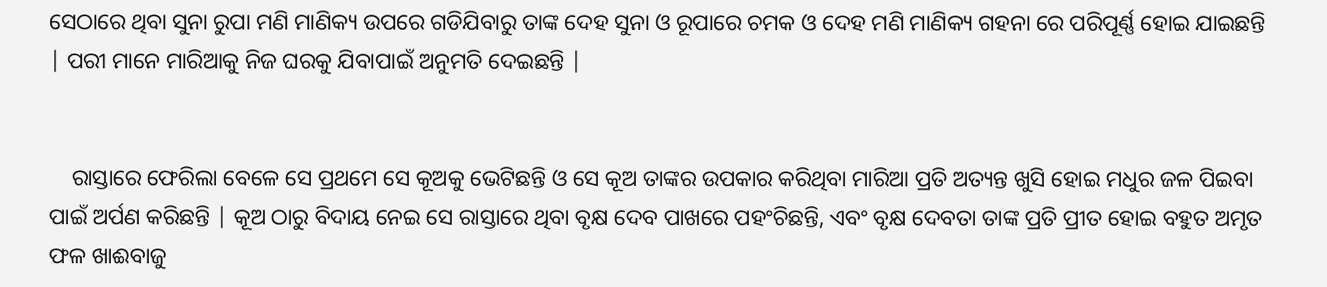ସେଠାରେ ଥିବା ସୁନା ରୁପା ମଣି ମାଣିକ୍ୟ ଉପରେ ଗଡିଯିବାରୁ ତାଙ୍କ ଦେହ ସୁନା ଓ ରୂପାରେ ଚମକ ଓ ଦେହ ମଣି ମାଣିକ୍ୟ ଗହନା ରେ ପରିପୂର୍ଣ୍ଣ ହୋଇ ଯାଇଛନ୍ତି | ପରୀ ମାନେ ମାରିଆକୁ ନିଜ ଘରକୁ ଯିବାପାଇଁ ଅନୁମତି ଦେଇଛନ୍ତି |


    ରାସ୍ତାରେ ଫେରିଲା ବେଳେ ସେ ପ୍ରଥମେ ସେ କୂଅକୁ ଭେଟିଛନ୍ତି ଓ ସେ କୂଅ ତାଙ୍କର ଉପକାର କରିଥିବା ମାରିଆ ପ୍ରତି ଅତ୍ୟନ୍ତ ଖୁସି ହୋଇ ମଧୁର ଜଳ ପିଇବା ପାଇଁ ଅର୍ପଣ କରିଛନ୍ତି | କୂଅ ଠାରୁ ବିଦାୟ ନେଇ ସେ ରାସ୍ତାରେ ଥିବା ବୃକ୍ଷ ଦେବ ପାଖରେ ପହଂଚିଛନ୍ତି, ଏବଂ ବୃକ୍ଷ ଦେବତା ତାଙ୍କ ପ୍ରତି ପ୍ରୀତ ହୋଇ ବହୁତ ଅମୃତ ଫଳ ଖାଈବାଜୁ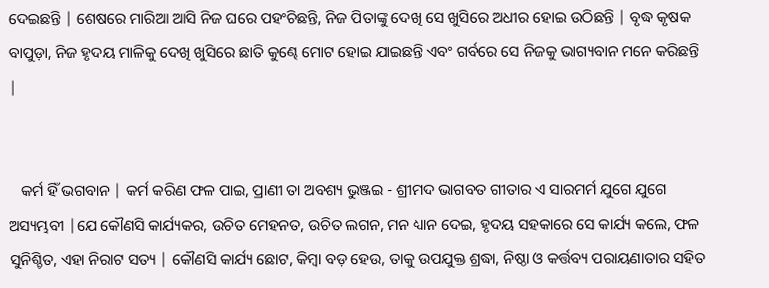ଦେଇଛନ୍ତି | ଶେଷରେ ମାରିଆ ଆସି ନିଜ ଘରେ ପହଂଚିଛନ୍ତି, ନିଜ ପିତାଙ୍କୁ ଦେଖି ସେ ଖୁସିରେ ଅଧୀର ହୋଇ ଉଠିଛନ୍ତି | ବୃଦ୍ଧ କୃଷକ ବାପୁଡ଼ା, ନିଜ ହୃଦୟ ମାଳିକୁ ଦେଖି ଖୁସିରେ ଛାତି କୁଣ୍ଢେ ମୋଟ ହୋଇ ଯାଇଛନ୍ତି ଏବଂ ଗର୍ବରେ ସେ ନିଜକୁ ଭାଗ୍ୟବାନ ମନେ କରିଛନ୍ତି |


   କର୍ମ ହିଁ ଭଗବାନ | କର୍ମ କରିଣ ଫଳ ପାଇ, ପ୍ରାଣୀ ତା ଅବଶ୍ୟ ଭୁଞ୍ଜଇ - ଶ୍ରୀମଦ ଭାଗବତ ଗୀତାର ଏ ସାରମର୍ମ ଯୁଗେ ଯୁଗେ ଅସ୍ୟମ୍ଭବୀ |ଯେ କୌଣସି କାର୍ଯ୍ୟକର, ଉଚିତ ମେହନତ, ଉଚିତ ଲଗନ, ମନ ଧ୍ୟାନ ଦେଇ, ହୃଦୟ ସହକାରେ ସେ କାର୍ଯ୍ୟ କଲେ, ଫଳ ସୁନିଶ୍ଚିତ, ଏହା ନିରାଟ ସତ୍ୟ | କୌଣସି କାର୍ଯ୍ୟ ଛୋଟ, କିମ୍ବା ବଡ଼ ହେଉ, ତାକୁ ଉପଯୁକ୍ତ ଶ୍ରଦ୍ଧା, ନିଷ୍ଠା ଓ କର୍ତ୍ତବ୍ୟ ପରାୟଣାତାର ସହିତ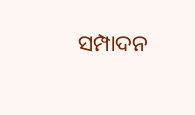ସମ୍ପାଦନ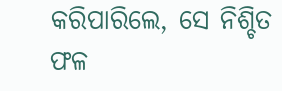କରିପାରିଲେ, ସେ ନିଶ୍ଚିତ ଫଳ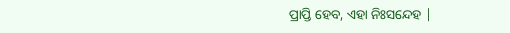ପ୍ରାପ୍ତି ହେବ, ଏହା ନିଃସନ୍ଦେହ |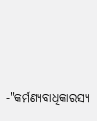-"କର୍ମଣ୍ୟବାଧିକାରସ୍ୟ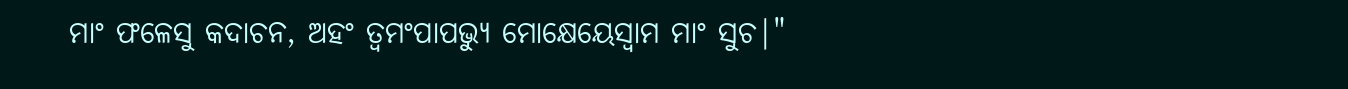ମାଂ ଫଳେସୁ କଦାଚନ, ଅହଂ ତ୍ବମଂପାପଭ୍ୟୁ ମୋକ୍ଷେୟେସ୍ୱାମ ମାଂ ସୁଚ|"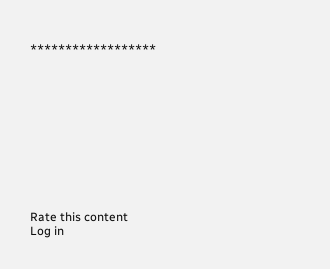******************











Rate this content
Log in